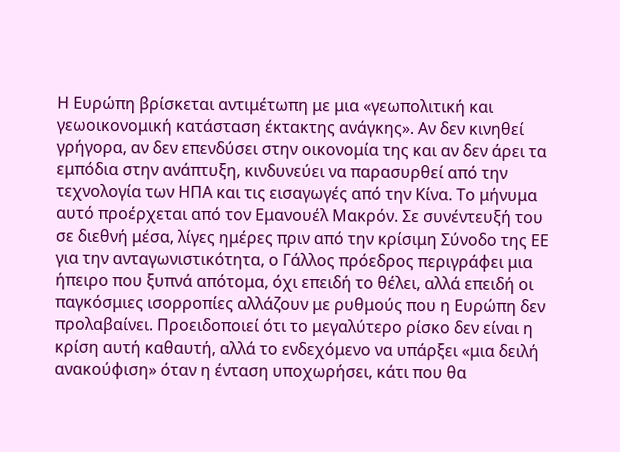Η Ευρώπη βρίσκεται αντιμέτωπη με μια «γεωπολιτική και γεωοικονομική κατάσταση έκτακτης ανάγκης». Αν δεν κινηθεί γρήγορα, αν δεν επενδύσει στην οικονομία της και αν δεν άρει τα εμπόδια στην ανάπτυξη, κινδυνεύει να παρασυρθεί από την τεχνολογία των ΗΠΑ και τις εισαγωγές από την Κίνα. Το μήνυμα αυτό προέρχεται από τον Εμανουέλ Μακρόν. Σε συνέντευξή του σε διεθνή μέσα, λίγες ημέρες πριν από την κρίσιμη Σύνοδο της ΕΕ για την ανταγωνιστικότητα, ο Γάλλος πρόεδρος περιγράφει μια ήπειρο που ξυπνά απότομα, όχι επειδή το θέλει, αλλά επειδή οι παγκόσμιες ισορροπίες αλλάζουν με ρυθμούς που η Ευρώπη δεν προλαβαίνει. Προειδοποιεί ότι το μεγαλύτερο ρίσκο δεν είναι η κρίση αυτή καθαυτή, αλλά το ενδεχόμενο να υπάρξει «μια δειλή ανακούφιση» όταν η ένταση υποχωρήσει, κάτι που θα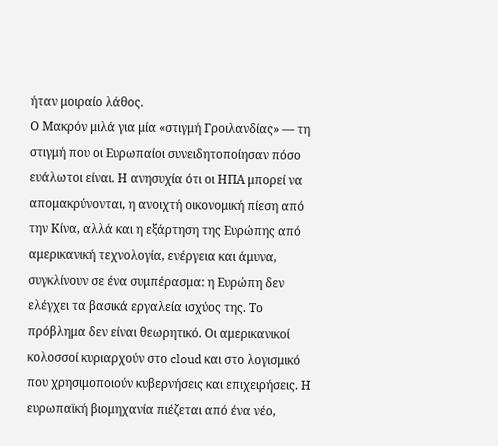ήταν μοιραίο λάθος.
Ο Μακρόν μιλά για μία «στιγμή Γροιλανδίας» — τη στιγμή που οι Ευρωπαίοι συνειδητοποίησαν πόσο ευάλωτοι είναι. Η ανησυχία ότι οι ΗΠΑ μπορεί να απομακρύνονται, η ανοιχτή οικονομική πίεση από την Κίνα, αλλά και η εξάρτηση της Ευρώπης από αμερικανική τεχνολογία, ενέργεια και άμυνα, συγκλίνουν σε ένα συμπέρασμα: η Ευρώπη δεν ελέγχει τα βασικά εργαλεία ισχύος της. Το πρόβλημα δεν είναι θεωρητικό. Οι αμερικανικοί κολοσσοί κυριαρχούν στο cloud και στο λογισμικό που χρησιμοποιούν κυβερνήσεις και επιχειρήσεις. Η ευρωπαϊκή βιομηχανία πιέζεται από ένα νέο,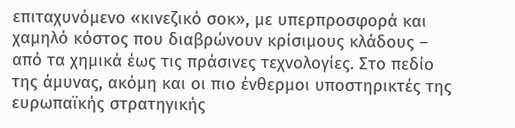επιταχυνόμενο «κινεζικό σοκ», με υπερπροσφορά και χαμηλό κόστος που διαβρώνουν κρίσιμους κλάδους – από τα χημικά έως τις πράσινες τεχνολογίες. Στο πεδίο της άμυνας, ακόμη και οι πιο ένθερμοι υποστηρικτές της ευρωπαϊκής στρατηγικής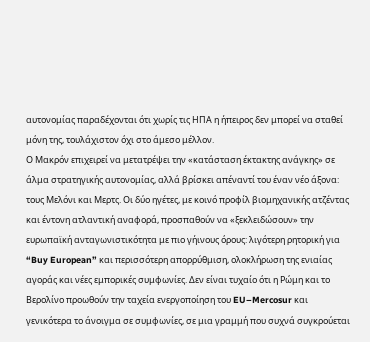αυτονομίας παραδέχονται ότι χωρίς τις ΗΠΑ η ήπειρος δεν μπορεί να σταθεί μόνη της, τουλάχιστον όχι στο άμεσο μέλλον.
Ο Μακρόν επιχειρεί να μετατρέψει την «κατάσταση έκτακτης ανάγκης» σε άλμα στρατηγικής αυτονομίας, αλλά βρίσκει απέναντί του έναν νέο άξονα: τους Μελόνι και Μερτς. Οι δύο ηγέτες, με κοινό προφίλ βιομηχανικής ατζέντας και έντονη ατλαντική αναφορά, προσπαθούν να «ξεκλειδώσουν» την ευρωπαϊκή ανταγωνιστικότητα με πιο γήινους όρους: λιγότερη ρητορική για “Buy European” και περισσότερη απορρύθμιση, ολοκλήρωση της ενιαίας αγοράς και νέες εμπορικές συμφωνίες. Δεν είναι τυχαίο ότι η Ρώμη και το Βερολίνο προωθούν την ταχεία ενεργοποίηση του EU–Mercosur και γενικότερα το άνοιγμα σε συμφωνίες, σε μια γραμμή που συχνά συγκρούεται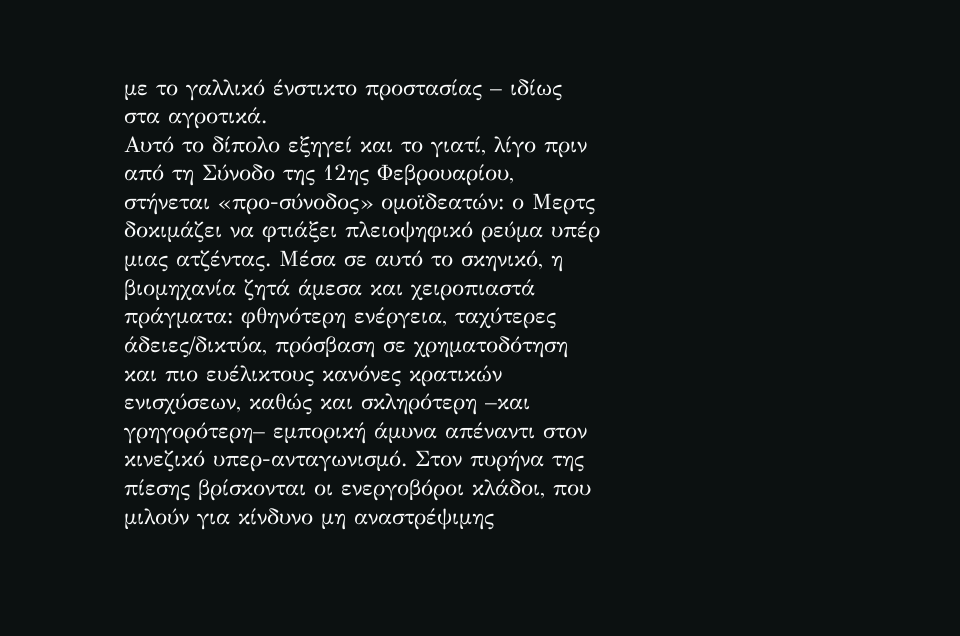με το γαλλικό ένστικτο προστασίας – ιδίως στα αγροτικά.
Αυτό το δίπολο εξηγεί και το γιατί, λίγο πριν από τη Σύνοδο της 12ης Φεβρουαρίου, στήνεται «προ-σύνοδος» ομοϊδεατών: ο Μερτς δοκιμάζει να φτιάξει πλειοψηφικό ρεύμα υπέρ μιας ατζέντας. Μέσα σε αυτό το σκηνικό, η βιομηχανία ζητά άμεσα και χειροπιαστά πράγματα: φθηνότερη ενέργεια, ταχύτερες άδειες/δικτύα, πρόσβαση σε χρηματοδότηση και πιο ευέλικτους κανόνες κρατικών ενισχύσεων, καθώς και σκληρότερη –και γρηγορότερη– εμπορική άμυνα απέναντι στον κινεζικό υπερ-ανταγωνισμό. Στον πυρήνα της πίεσης βρίσκονται οι ενεργοβόροι κλάδοι, που μιλούν για κίνδυνο μη αναστρέψιμης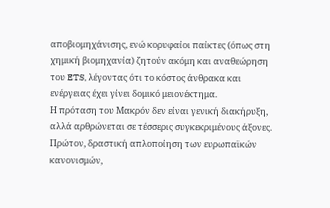αποβιομηχάνισης, ενώ κορυφαίοι παίκτες (όπως στη χημική βιομηχανία) ζητούν ακόμη και αναθεώρηση του ETS, λέγοντας ότι το κόστος άνθρακα και ενέργειας έχει γίνει δομικό μειονέκτημα.
Η πρόταση του Μακρόν δεν είναι γενική διακήρυξη, αλλά αρθρώνεται σε τέσσερις συγκεκριμένους άξονες. Πρώτον, δραστική απλοποίηση των ευρωπαϊκών κανονισμών,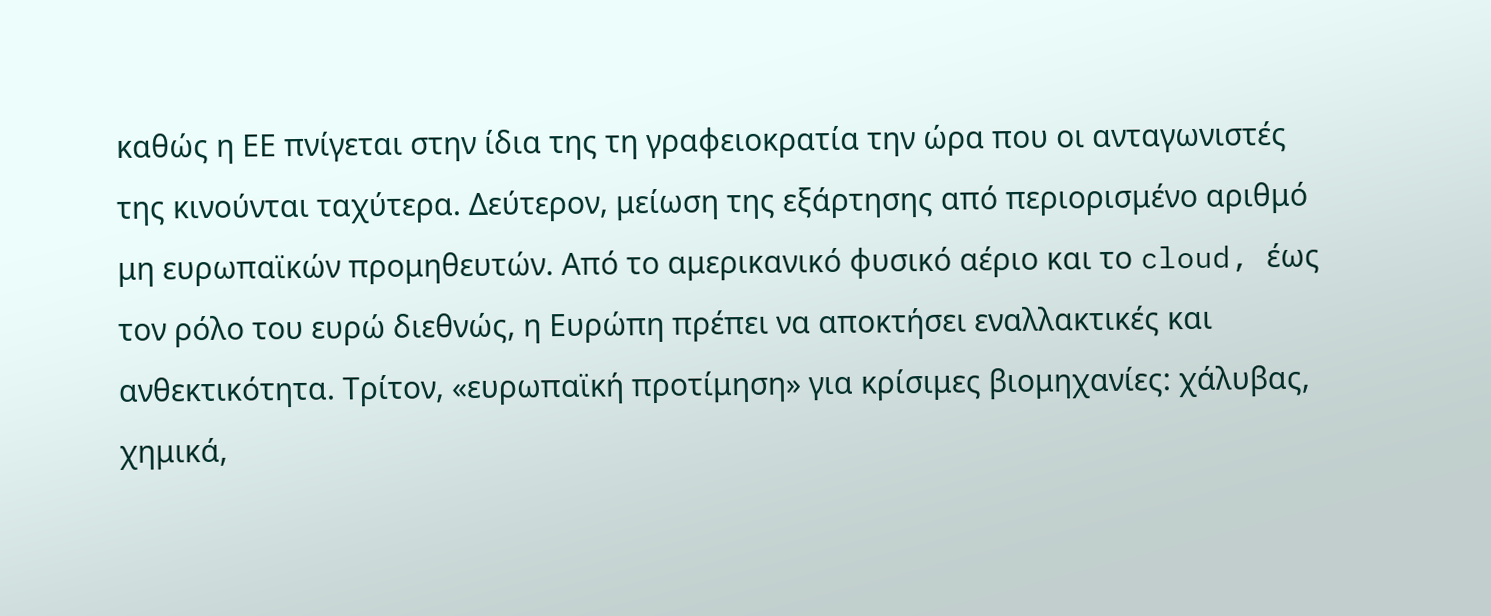καθώς η ΕΕ πνίγεται στην ίδια της τη γραφειοκρατία την ώρα που οι ανταγωνιστές της κινούνται ταχύτερα. Δεύτερον, μείωση της εξάρτησης από περιορισμένο αριθμό μη ευρωπαϊκών προμηθευτών. Από το αμερικανικό φυσικό αέριο και το cloud, έως τον ρόλο του ευρώ διεθνώς, η Ευρώπη πρέπει να αποκτήσει εναλλακτικές και ανθεκτικότητα. Τρίτον, «ευρωπαϊκή προτίμηση» για κρίσιμες βιομηχανίες: χάλυβας, χημικά,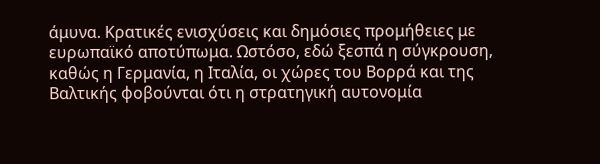άμυνα. Κρατικές ενισχύσεις και δημόσιες προμήθειες με ευρωπαϊκό αποτύπωμα. Ωστόσο, εδώ ξεσπά η σύγκρουση, καθώς η Γερμανία, η Ιταλία, οι χώρες του Βορρά και της Βαλτικής φοβούνται ότι η στρατηγική αυτονομία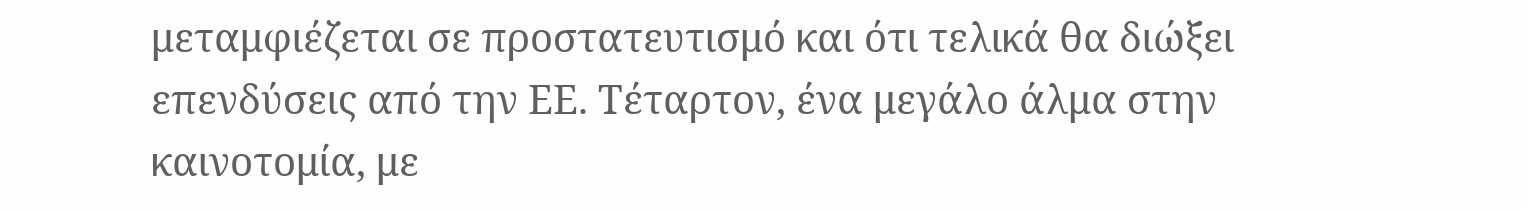μεταμφιέζεται σε προστατευτισμό και ότι τελικά θα διώξει επενδύσεις από την ΕΕ. Τέταρτον, ένα μεγάλο άλμα στην καινοτομία, με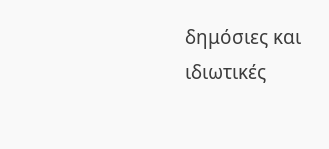δημόσιες και ιδιωτικές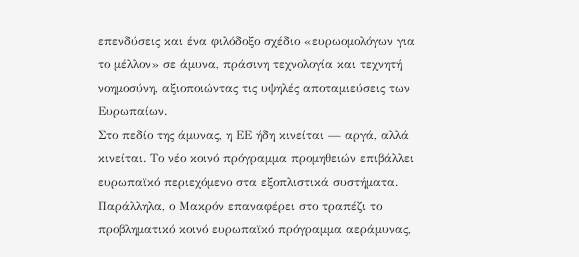επενδύσεις και ένα φιλόδοξο σχέδιο «ευρωομολόγων για το μέλλον» σε άμυνα, πράσινη τεχνολογία και τεχνητή νοημοσύνη, αξιοποιώντας τις υψηλές αποταμιεύσεις των Ευρωπαίων.
Στο πεδίο της άμυνας, η ΕΕ ήδη κινείται — αργά, αλλά κινείται. Το νέο κοινό πρόγραμμα προμηθειών επιβάλλει ευρωπαϊκό περιεχόμενο στα εξοπλιστικά συστήματα. Παράλληλα, ο Μακρόν επαναφέρει στο τραπέζι το προβληματικό κοινό ευρωπαϊκό πρόγραμμα αεράμυνας,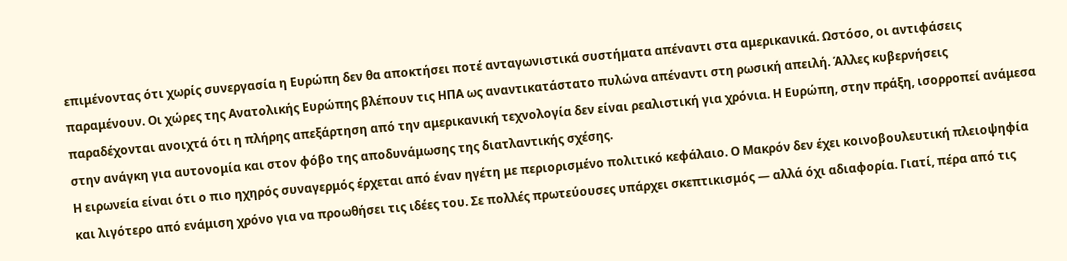επιμένοντας ότι χωρίς συνεργασία η Ευρώπη δεν θα αποκτήσει ποτέ ανταγωνιστικά συστήματα απέναντι στα αμερικανικά. Ωστόσο, οι αντιφάσεις παραμένουν. Οι χώρες της Ανατολικής Ευρώπης βλέπουν τις ΗΠΑ ως αναντικατάστατο πυλώνα απέναντι στη ρωσική απειλή. Άλλες κυβερνήσεις παραδέχονται ανοιχτά ότι η πλήρης απεξάρτηση από την αμερικανική τεχνολογία δεν είναι ρεαλιστική για χρόνια. Η Ευρώπη, στην πράξη, ισορροπεί ανάμεσα στην ανάγκη για αυτονομία και στον φόβο της αποδυνάμωσης της διατλαντικής σχέσης.
Η ειρωνεία είναι ότι ο πιο ηχηρός συναγερμός έρχεται από έναν ηγέτη με περιορισμένο πολιτικό κεφάλαιο. Ο Μακρόν δεν έχει κοινοβουλευτική πλειοψηφία και λιγότερο από ενάμιση χρόνο για να προωθήσει τις ιδέες του. Σε πολλές πρωτεύουσες υπάρχει σκεπτικισμός — αλλά όχι αδιαφορία. Γιατί, πέρα από τις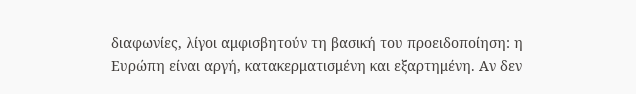διαφωνίες, λίγοι αμφισβητούν τη βασική του προειδοποίηση: η Ευρώπη είναι αργή, κατακερματισμένη και εξαρτημένη. Αν δεν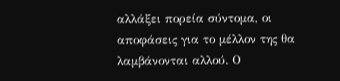αλλάξει πορεία σύντομα, οι αποφάσεις για το μέλλον της θα λαμβάνονται αλλού. Ο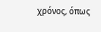χρόνος, όπως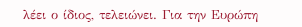λέει ο ίδιος, τελειώνει. Για την Ευρώπη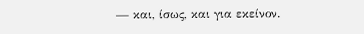— και, ίσως, και για εκείνον.